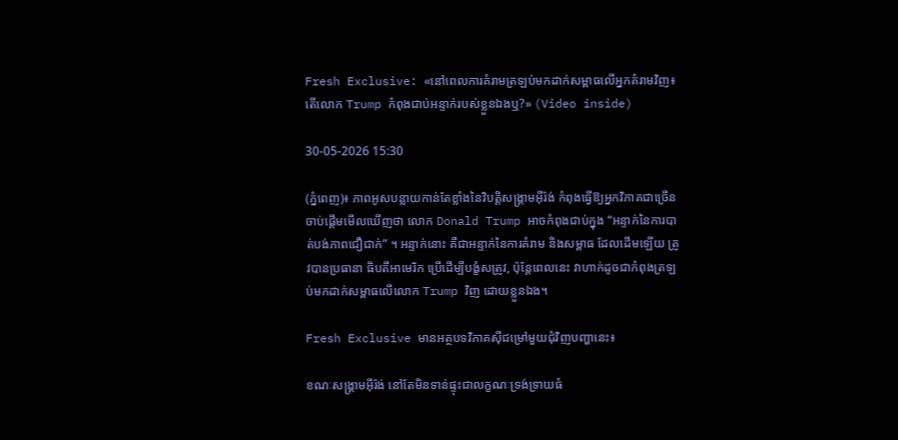Fresh Exclusive: «នៅពេលការគំរាមត្រឡប់មកដាក់សម្ពាធលើអ្នកគំរាមវិញ៖ តើលោក Trump កំពុងជាប់អន្ទាក់របស់ខ្លួនឯងឬ?» (Video inside)

30-05-2026 15:30

(ភ្នំពេញ)៖ ភាពអូសបន្លាយកាន់តែខ្លាំងនៃវិបត្តិសង្គ្រាមអ៊ីរ៉ង់ កំពុងធ្វើឱ្យអ្នកវិភាគជាច្រើនចាប់ផ្តើមមើលឃើញថា លោក Donald Trump អាចកំពុងជាប់ក្នុង “អន្ទាក់នៃការបាត់បង់ភាពជឿជាក់” ។ អន្ទាក់នោះ គឺជាអន្ទាក់នៃការគំរាម និងសម្ពាធ ដែលដើមឡើយ ត្រូវបានប្រធានា ធិបតីអាមេរិក ប្រើដើម្បីបង្ខំសត្រូវ, ប៉ុន្តែពេលនេះ វាហាក់ដូចជាកំពុងត្រឡប់មកដាក់សម្ពាធលើលោក Trump វិញ ដោយខ្លួនឯង។

Fresh Exclusive មានអត្ថបទវិភាគស៊ីជម្រៅមួយជុំវិញបញ្ហានេះ៖

ខណៈសង្គ្រាមអ៊ីរ៉ង់ នៅតែមិនទាន់ផ្ទុះជាលក្ខណៈទ្រង់ទ្រាយធំ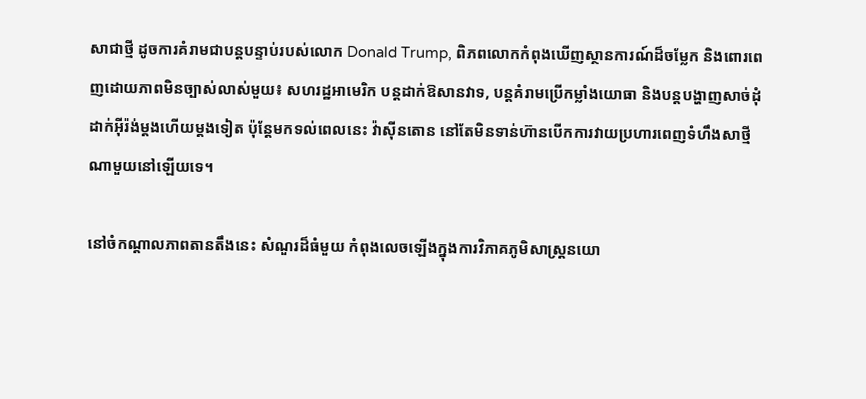សាជាថ្មី ដូចការគំរាមជាបន្តបន្ទាប់របស់លោក Donald Trump, ពិភពលោកកំពុងឃើញស្ថានការណ៍ដ៏ចម្លែក និងពោរពេញដោយភាពមិនច្បាស់លាស់មួយ៖ សហរដ្ឋអាមេរិក បន្តដាក់ឱសានវាទ, បន្តគំរាមប្រើកម្លាំងយោធា និងបន្តបង្ហាញសាច់ដុំ ដាក់អ៊ីរ៉ង់ម្តងហើយម្តងទៀត ប៉ុន្តែមកទល់ពេលនេះ វ៉ាស៊ីនតោន នៅតែមិនទាន់ហ៊ានបើកការវាយប្រហារពេញទំហឹងសាថ្មីណាមួយនៅឡើយទេ។

នៅចំកណ្តាលភាពតានតឹងនេះ សំណួរដ៏ធំមួយ កំពុងលេចឡើងក្នុងការវិភាគភូមិសាស្ត្រនយោ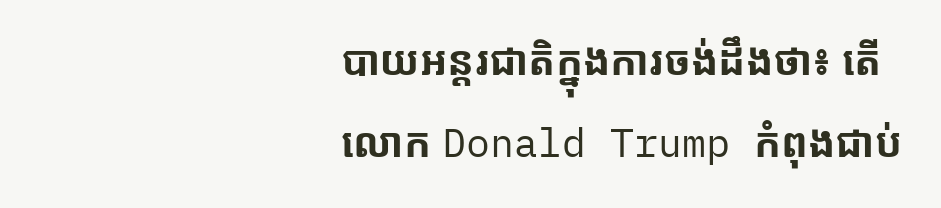បាយអន្តរជាតិក្នុងការចង់ដឹងថា៖ តើលោក Donald Trump កំពុងជាប់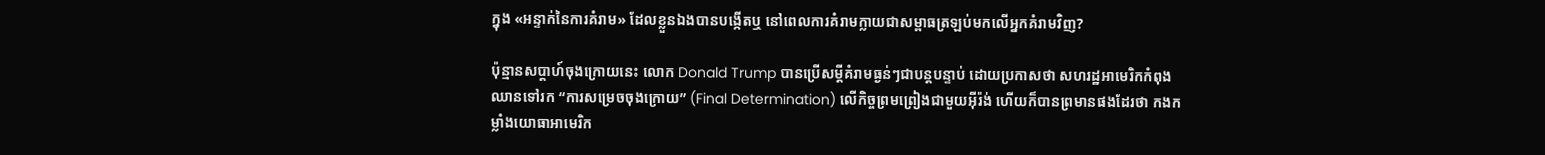ក្នុង «អន្ទាក់នៃការគំរាម» ដែលខ្លួនឯងបានបង្កើតឬ នៅពេលការគំរាមក្លាយជាសម្ពាធត្រឡប់មកលើអ្នកគំរាមវិញ?

ប៉ុន្មានសប្តាហ៍ចុងក្រោយនេះ លោក Donald Trump បានប្រើសម្តីគំរាមធ្ងន់ៗជាបន្តបន្ទាប់ ដោយប្រកាសថា សហរដ្ឋអាមេរិកកំពុងឈានទៅរក “ការសម្រេចចុងក្រោយ” (Final Determination) លើកិច្ចព្រមព្រៀងជាមួយអ៊ីរ៉ង់ ហើយក៏បានព្រមានផងដែរថា កងកម្លាំងយោធាអាមេរិក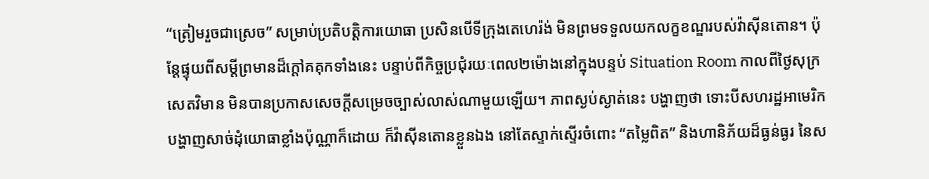“ត្រៀមរួចជាស្រេច” សម្រាប់ប្រតិបត្តិការយោធា ប្រសិនបើទីក្រុងតេហេរ៉ង់ មិនព្រមទទួលយកលក្ខខណ្ឌរបស់វ៉ាស៊ីនតោន។ ប៉ុន្តែផ្ទុយពីសម្តីព្រមានដ៏ក្តៅគគុកទាំងនេះ បន្ទាប់ពីកិច្ចប្រជុំរយៈពេល២ម៉ោងនៅក្នុងបន្ទប់ Situation Room កាលពីថ្ងៃសុក្រ សេតវិមាន មិនបានប្រកាសសេចក្តីសម្រេចច្បាស់លាស់ណាមួយឡើយ។ ភាពស្ងប់ស្ងាត់នេះ បង្ហាញថា ទោះបីសហរដ្ឋអាមេរិក បង្ហាញសាច់ដុំយោធាខ្លាំងប៉ុណ្ណាក៏ដោយ ក៏វ៉ាស៊ីនតោនខ្លួនឯង នៅតែស្ទាក់ស្ទើរចំពោះ “តម្លៃពិត” និងហានិភ័យដ៏ធ្ងន់ធ្ងរ នៃស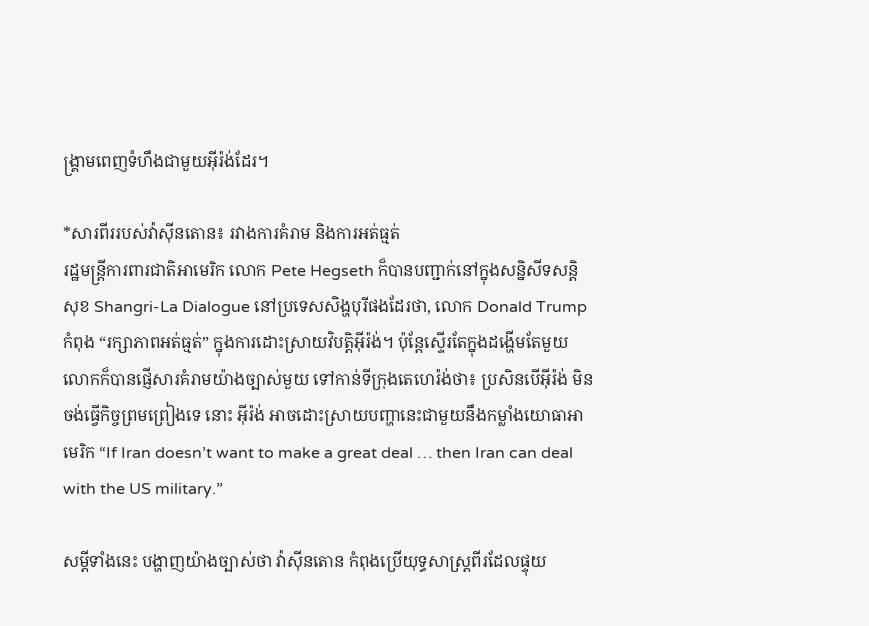ង្គ្រាមពេញទំហឹងជាមួយអ៊ីរ៉ង់ដែរ។

*សារពីររបស់វ៉ាស៊ីនតោន៖ រវាងការគំរាម និងការអត់ធ្មត់
រដ្ឋមន្ត្រីការពារជាតិអាមេរិក លោក Pete Hegseth ក៏បានបញ្ជាក់នៅក្នុងសន្និសីទសន្តិសុខ Shangri-La Dialogue នៅប្រទេសសិង្ហបុរីផងដែរថា, លោក Donald Trump កំពុង “រក្សាភាពអត់ធ្មត់” ក្នុងការដោះស្រាយវិបត្តិអ៊ីរ៉ង់។ ប៉ុន្តែស្ទើរតែក្នុងដង្ហើមតែមួយ លោកក៏បានផ្ញើសារគំរាមយ៉ាងច្បាស់មួយ ទៅកាន់ទីក្រុងតេហេរ៉ង់ថា៖ ប្រសិនបើអ៊ីរ៉ង់ មិនចង់ធ្វើកិច្ចព្រមព្រៀងទេ នោះ អ៊ីរ៉ង់ អាចដោះស្រាយបញ្ហានេះជាមួយនឹងកម្លាំងយោធាអាមេរិក “If Iran doesn’t want to make a great deal … then Iran can deal with the US military.”

សម្តីទាំងនេះ បង្ហាញយ៉ាងច្បាស់ថា វ៉ាស៊ីនតោន កំពុងប្រើយុទ្ធសាស្ត្រពីរដែលផ្ទុយ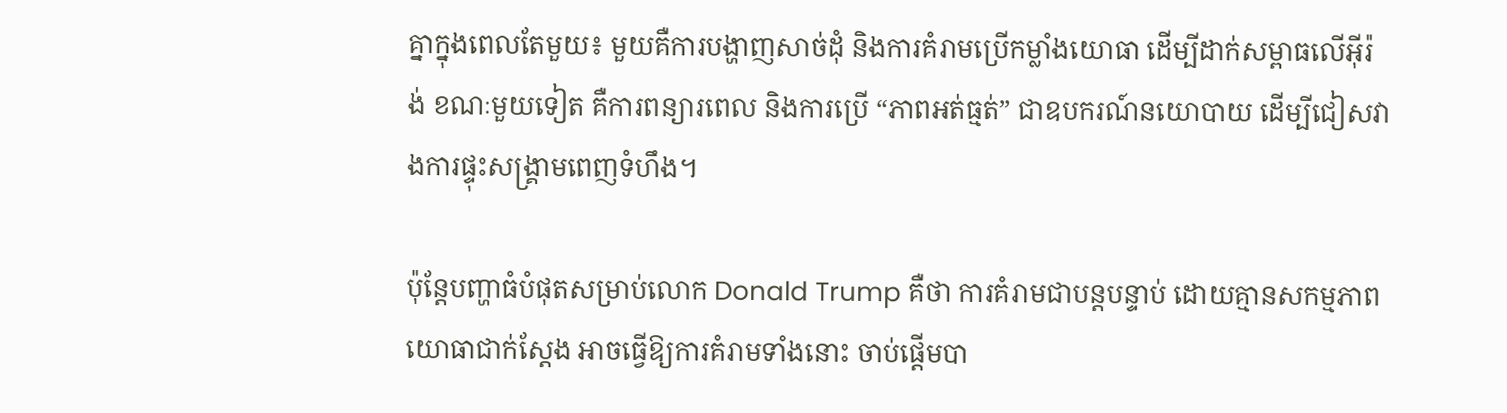គ្នាក្នុងពេលតែមួយ៖ មួយគឺការបង្ហាញសាច់ដុំ និងការគំរាមប្រើកម្លាំងយោធា ដើម្បីដាក់សម្ពាធលើអ៊ីរ៉ង់ ខណៈមួយទៀត គឺការពន្យារពេល និងការប្រើ “ភាពអត់ធ្មត់” ជាឧបករណ៍នយោបាយ ដើម្បីជៀសវាងការផ្ទុះសង្គ្រាមពេញទំហឹង។

ប៉ុន្តែបញ្ហាធំបំផុតសម្រាប់លោក Donald Trump គឺថា ការគំរាមជាបន្តបន្ទាប់ ដោយគ្មានសកម្មភាពយោធាជាក់ស្តែង អាចធ្វើឱ្យការគំរាមទាំងនោះ ចាប់ផ្តើមបា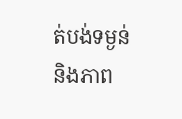ត់បង់ទម្ងន់ និងភាព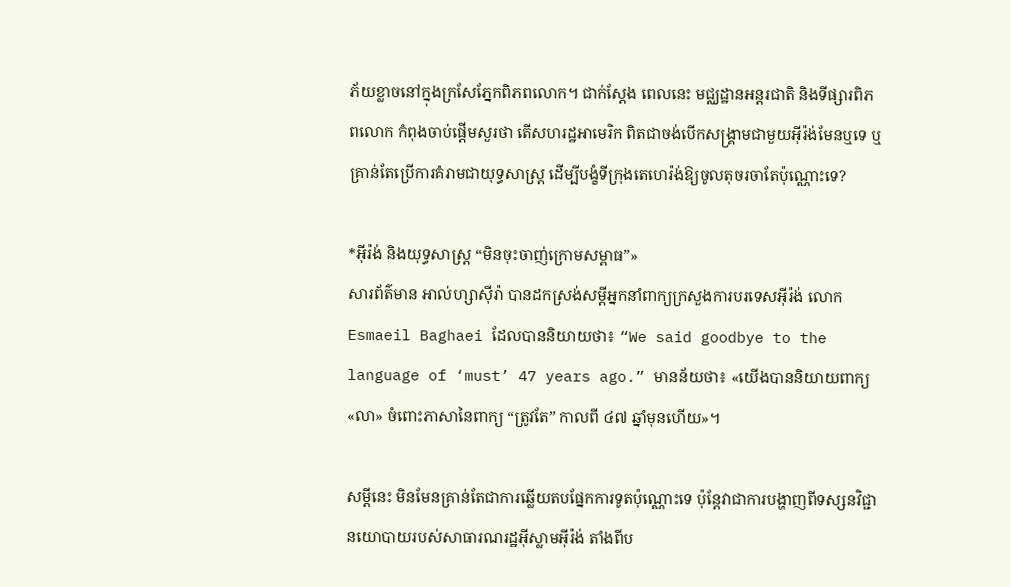ភ័យខ្លាចនៅក្នុងក្រសែភ្នែកពិភពលោក។ ជាក់ស្តែង ពេលនេះ មជ្ឈដ្ឋានអន្តរជាតិ និងទីផ្សារពិភពលោក កំពុងចាប់ផ្តើមសួរថា តើសហរដ្ឋអាមេរិក ពិតជាចង់បើកសង្គ្រាមជាមួយអ៊ីរ៉ង់មែនឬទេ ឬគ្រាន់តែប្រើការគំរាមជាយុទ្ធសាស្ត្រ ដើម្បីបង្ខំទីក្រុងតេហេរ៉ង់ឱ្យចូលតុចរចាតែប៉ុណ្ណោះទេ?

*អ៊ីរ៉ង់ និងយុទ្ធសាស្ត្រ “មិនចុះចាញ់ក្រោមសម្ពាធ”»
សារព័ត៌មាន អាល់ហ្សាស៊ីរ៉ា បានដកស្រង់សម្តីអ្នកនាំពាក្យក្រសួងការបរទេសអ៊ីរ៉ង់ លោក Esmaeil Baghaei ដែលបាននិយាយថា៖ “We said goodbye to the language of ‘must’ 47 years ago.” មានន័យថា៖ «យើងបាននិយាយពាក្យ «លា» ចំពោះភាសានៃពាក្យ “ត្រូវតែ” កាលពី ៤៧ ឆ្នាំមុនហើយ»។

សម្តីនេះ មិនមែនគ្រាន់តែជាការឆ្លើយតបផ្នែកការទូតប៉ុណ្ណោះទេ ប៉ុន្តែវាជាការបង្ហាញពីទស្សនវិជ្ជានយោបាយរបស់សាធារណរដ្ឋអ៊ីស្លាមអ៊ីរ៉ង់ តាំងពីប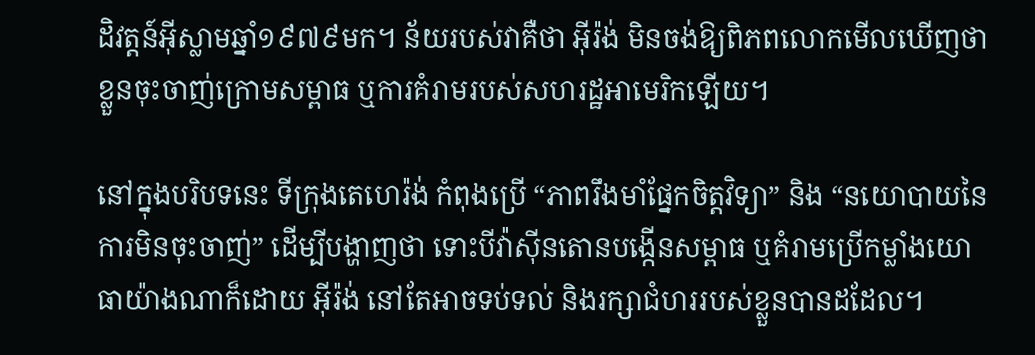ដិវត្តន៍អ៊ីស្លាមឆ្នាំ១៩៧៩មក។ ន័យរបស់វាគឺថា អ៊ីរ៉ង់ មិនចង់ឱ្យពិភពលោកមើលឃើញថា ខ្លួនចុះចាញ់ក្រោមសម្ពាធ ឬការគំរាមរបស់សហរដ្ឋអាមេរិកឡើយ។

នៅក្នុងបរិបទនេះ ទីក្រុងតេហេរ៉ង់ កំពុងប្រើ “ភាពរឹងមាំផ្នែកចិត្តវិទ្យា” និង “នយោបាយនៃការមិនចុះចាញ់” ដើម្បីបង្ហាញថា ទោះបីវ៉ាស៊ីនតោនបង្កើនសម្ពាធ ឬគំរាមប្រើកម្លាំងយោធាយ៉ាងណាក៏ដោយ អ៊ីរ៉ង់ នៅតែអាចទប់ទល់ និងរក្សាជំហររបស់ខ្លួនបានដដែល។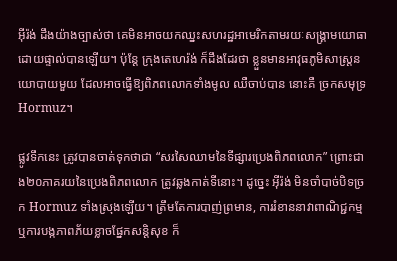អ៊ីរ៉ង់ ដឹងយ៉ាងច្បាស់ថា គេមិនអាចយកឈ្នះសហរដ្ឋអាមេរិកតាមរយៈសង្គ្រាមយោធាដោយផ្ទាល់បានឡើយ។ ប៉ុន្តែ ក្រុងតេហេរ៉ង់ ក៏ដឹងដែរថា ខ្លួនមានអាវុធភូមិសាស្ត្រនយោបាយមួយ ដែលអាចធ្វើឱ្យពិភពលោកទាំងមូល ឈឺចាប់បាន នោះគឺ ច្រកសមុទ្រ Hormuz។

ផ្លូវទឹកនេះ ត្រូវបានចាត់ទុកថាជា “សរសៃឈាមនៃទីផ្សារប្រេងពិភពលោក” ព្រោះជាង២០ភាគរយនៃប្រេងពិភពលោក ត្រូវឆ្លងកាត់ទីនោះ។ ដូច្នេះ អ៊ីរ៉ង់ មិនចាំបាច់បិទច្រក Hormuz ទាំងស្រុងឡើយ។ ត្រឹមតែការបាញ់ព្រមាន, ការរំខាននាវាពាណិជ្ជកម្ម ឬការបង្កភាពភ័យខ្លាចផ្នែកសន្តិសុខ ក៏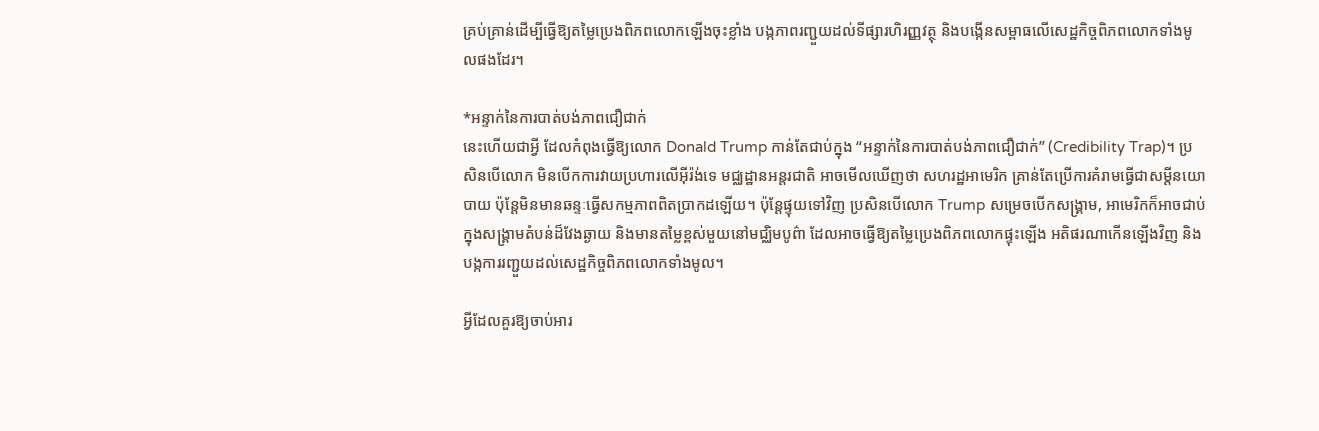គ្រប់គ្រាន់ដើម្បីធ្វើឱ្យតម្លៃប្រេងពិភពលោកឡើងចុះខ្លាំង បង្កភាពរញ្ជួយដល់ទីផ្សារហិរញ្ញវត្ថុ និងបង្កើនសម្ពាធលើសេដ្ឋកិច្ចពិភពលោកទាំងមូលផងដែរ។

*អន្ទាក់នៃការបាត់បង់ភាពជឿជាក់
នេះហើយជាអ្វី ដែលកំពុងធ្វើឱ្យលោក Donald Trump កាន់តែជាប់ក្នុង “អន្ទាក់នៃការបាត់បង់ភាពជឿជាក់” (Credibility Trap)។ ប្រសិនបើលោក មិនបើកការវាយប្រហារលើអ៊ីរ៉ង់ទេ មជ្ឈដ្ឋានអន្តរជាតិ អាចមើលឃើញថា សហរដ្ឋអាមេរិក គ្រាន់តែប្រើការគំរាមធ្វើជាសម្តីនយោបាយ ប៉ុន្តែមិនមានឆន្ទៈធ្វើសកម្មភាពពិតប្រាកដឡើយ។ ប៉ុន្តែផ្ទុយទៅវិញ ប្រសិនបើលោក Trump សម្រេចបើកសង្គ្រាម, អាមេរិកក៏អាចជាប់ក្នុងសង្គ្រាមតំបន់ដ៏វែងឆ្ងាយ និងមានតម្លៃខ្ពស់មួយនៅមជ្ឈិមបូព៌ា ដែលអាចធ្វើឱ្យតម្លៃប្រេងពិភពលោកផ្ទុះឡើង អតិផរណាកើនឡើងវិញ និងបង្កការរញ្ជួយដល់សេដ្ឋកិច្ចពិភពលោកទាំងមូល។

អ្វីដែលគួរឱ្យចាប់អារ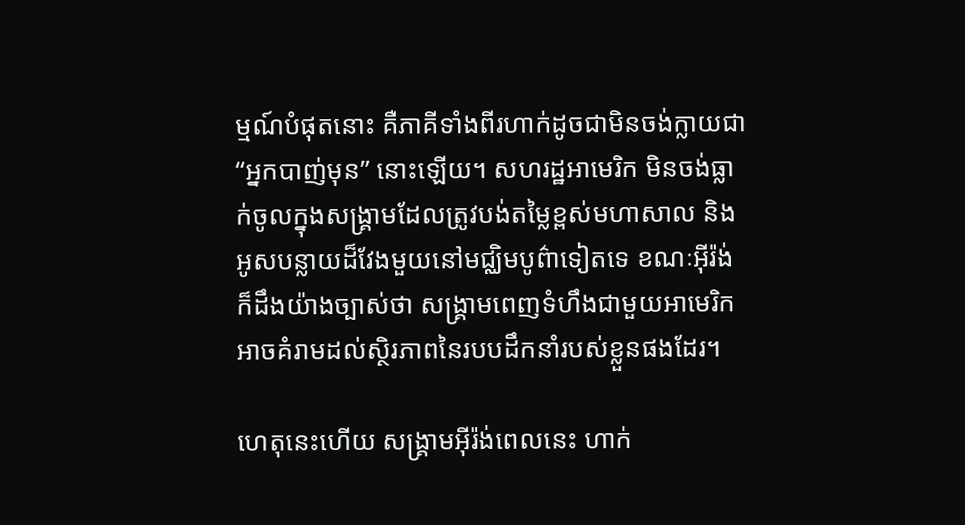ម្មណ៍បំផុតនោះ គឺភាគីទាំងពីរហាក់ដូចជាមិនចង់ក្លាយជា “អ្នកបាញ់មុន” នោះឡើយ។ សហរដ្ឋអាមេរិក មិនចង់ធ្លាក់ចូលក្នុងសង្គ្រាមដែលត្រូវបង់តម្លៃខ្ពស់មហាសាល និងអូសបន្លាយដ៏វែងមួយនៅមជ្ឈិមបូព៌ាទៀតទេ ខណៈអ៊ីរ៉ង់ក៏ដឹងយ៉ាងច្បាស់ថា សង្គ្រាមពេញទំហឹងជាមួយអាមេរិក អាចគំរាមដល់ស្ថិរភាពនៃរបបដឹកនាំរបស់ខ្លួនផងដែរ។

ហេតុនេះហើយ សង្គ្រាមអ៊ីរ៉ង់ពេលនេះ ហាក់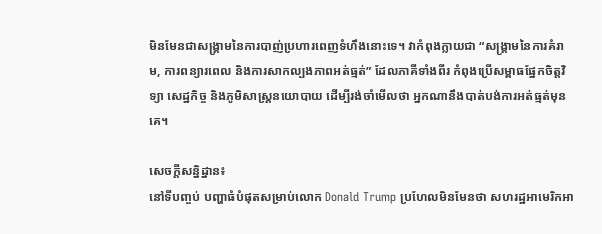មិនមែនជាសង្គ្រាមនៃការបាញ់ប្រហារពេញទំហឹងនោះទេ។ វាកំពុងក្លាយជា “សង្គ្រាមនៃការគំរាម, ការពន្យារពេល និងការសាកល្បងភាពអត់ធ្មត់” ដែលភាគីទាំងពីរ កំពុងប្រើសម្ពាធផ្នែកចិត្តវិទ្យា សេដ្ឋកិច្ច និងភូមិសាស្ត្រនយោបាយ ដើម្បីរង់ចាំមើលថា អ្នកណានឹងបាត់បង់ការអត់ធ្មត់មុនគេ។

សេចក្តីសនិ្នដ្នាន៖
នៅទីបញ្ចប់ បញ្ហាធំបំផុតសម្រាប់លោក Donald Trump ប្រហែលមិនមែនថា សហរដ្ឋអាមេរិកអា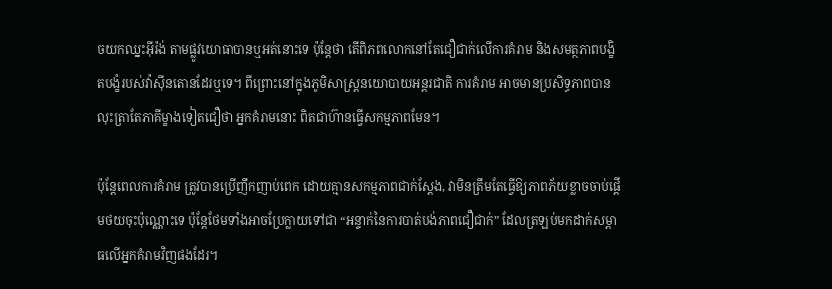ចយកឈ្នះអ៊ីរ៉ង់ តាមផ្លូវយោធាបានឬអត់នោះទេ ប៉ុន្តែថា តើពិភពលោកនៅតែជឿជាក់លើការគំរាម និងសមត្ថភាពបង្ខិតបង្ខំរបស់វ៉ាស៊ីនតោនដែរឬទេ។ ពីព្រោះនៅក្នុងភូមិសាស្ត្រនយោបាយអន្តរជាតិ ការគំរាម អាចមានប្រសិទ្ធភាពបាន លុះត្រាតែភាគីម្ខាងទៀតជឿថា អ្នកគំរាមនោះ ពិតជាហ៊ានធ្វើសកម្មភាពមែន។

ប៉ុន្តែពេលការគំរាម ត្រូវបានប្រើញឹកញាប់ពេក ដោយគ្មានសកម្មភាពជាក់ស្តែង, វាមិនត្រឹមតែធ្វើឱ្យភាពភ័យខ្លាចចាប់ផ្តើមថយចុះប៉ុណ្ណោះទេ ប៉ុន្តែថែមទាំងអាចប្រែក្លាយទៅជា “អន្ទាក់នៃការបាត់បង់ភាពជឿជាក់” ដែលត្រឡប់មកដាក់សម្ពាធលើអ្នកគំរាមវិញផងដែរ។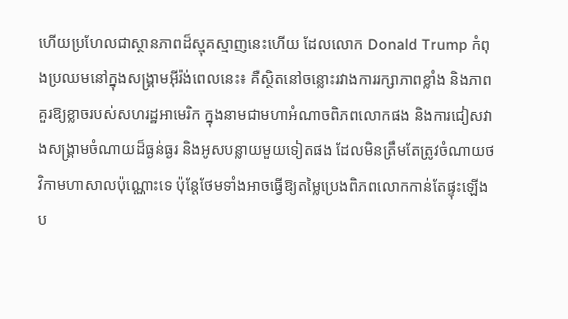ហើយប្រហែលជាស្ថានភាពដ៏ស្មុគស្មាញនេះហើយ ដែលលោក Donald Trump កំពុងប្រឈមនៅក្នុងសង្គ្រាមអ៊ីរ៉ង់ពេលនេះ៖ គឺស្ថិតនៅចន្លោះរវាងការរក្សាភាពខ្លាំង និងភាពគួរឱ្យខ្លាចរបស់សហរដ្ឋអាមេរិក ក្នុងនាមជាមហាអំណាចពិភពលោកផង និងការជៀសវាងសង្គ្រាមចំណាយដ៏ធ្ងន់ធ្ងរ និងអូសបន្លាយមួយទៀតផង ដែលមិនត្រឹមតែត្រូវចំណាយថវិកាមហាសាលប៉ុណ្ណោះទេ ប៉ុន្តែថែមទាំងអាចធ្វើឱ្យតម្លៃប្រេងពិភពលោកកាន់តែផ្ទុះឡើង ប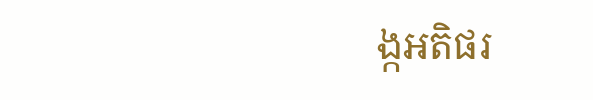ង្កអតិផរ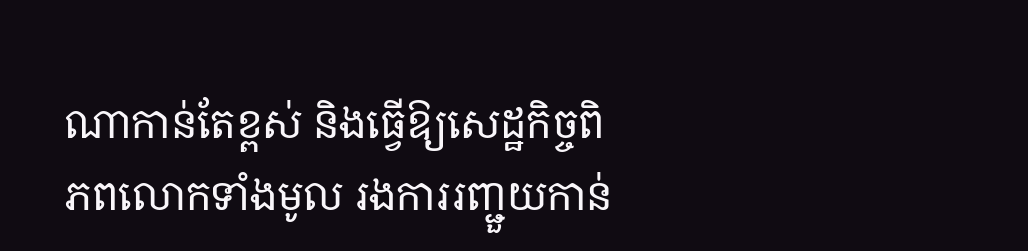ណាកាន់តែខ្ពស់ និងធ្វើឱ្យសេដ្ឋកិច្ចពិភពលោកទាំងមូល រងការរញ្ជួយកាន់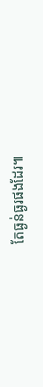តែធ្ងន់ធ្ងរផងដែរ៕